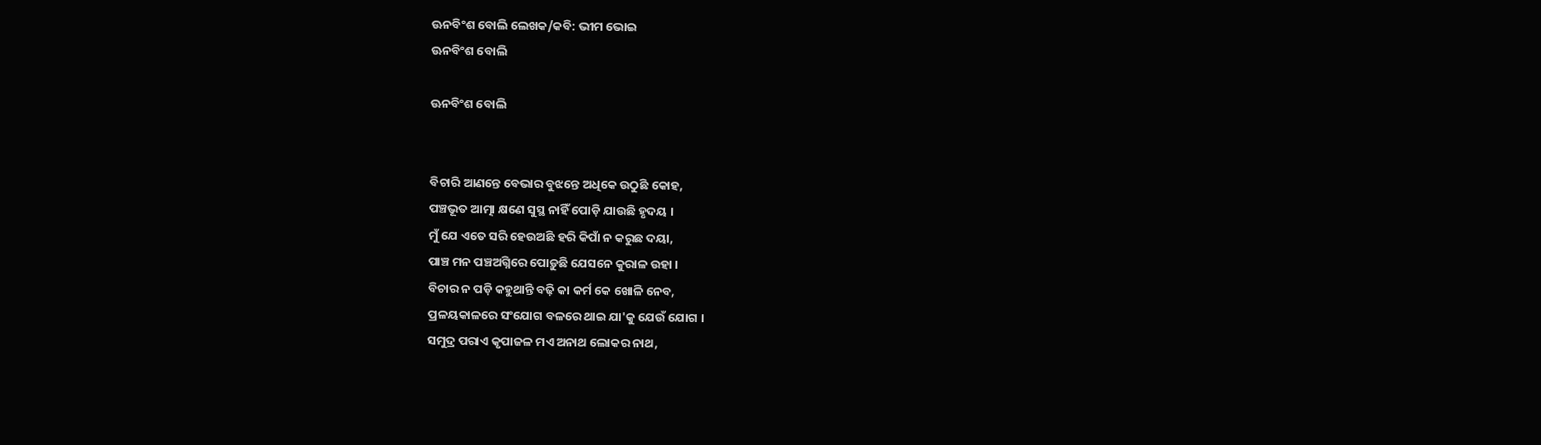ଊନବିଂଶ ବୋଲି ଲେଖକ/କବି: ଭୀମ ଭୋଇ
ଊନବିଂଶ ବୋଲି

ଊନବିଂଶ ବୋଲି


ବିଚାରି ଆଣନ୍ତେ ବେଭାର ବୁଝନ୍ତେ ଅଧିକେ ଉଠୁଛି କୋହ,
ପଞ୍ଚଭୂତ ଆତ୍ମା କ୍ଷଣେ ସୁସ୍ଥ ନାହିଁ ପୋଡ଼ି ଯାଉଛି ହୃଦୟ ।
ମୁଁ ଯେ ଏତେ ସରି ହେଉଅଛି ହରି କିପାଁ ନ କରୁଛ ଦୟା,
ପାଞ୍ଚ ମନ ପଞ୍ଚଅଗ୍ନିରେ ପୋଡ଼ୁଛି ଯେସନେ କୁରାଳ ଉହା ।
ବିଚାର ନ ପଡ଼ି କହୁଥାନ୍ତି ବଢ଼ି କା କର୍ମ କେ ଖୋଳି ନେବ,
ପ୍ରଳୟକାଳରେ ସଂଯୋଗ ବଳରେ ଥାଇ ଯା'କୁ ଯେଉଁ ଯୋଗ ।
ସମୁଦ୍ର ପରାଏ କୃପାଜଳ ମଏ ଅନାଥ ଲୋକର ନାଥ,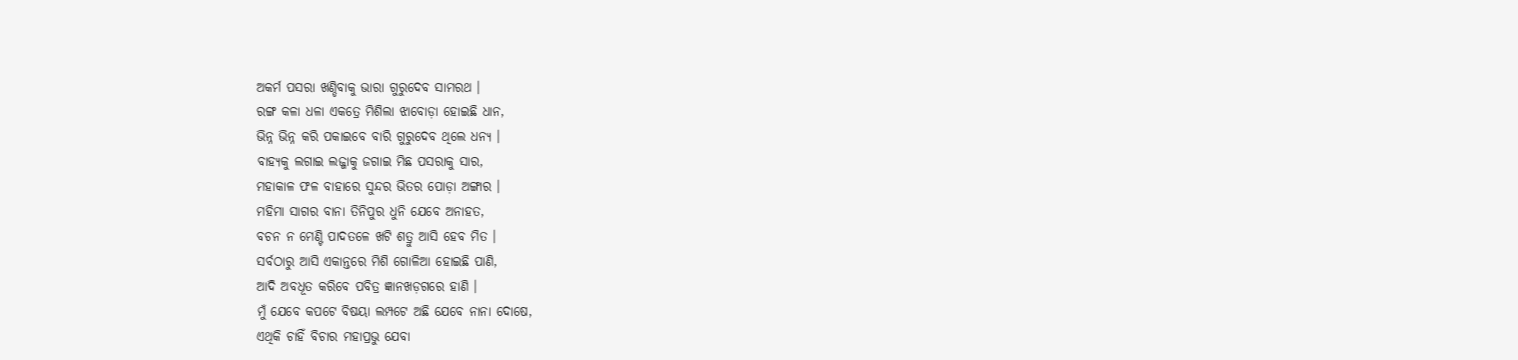ଅକର୍ମ ପସରା ଖଣ୍ଡିବାକୁ ଭାରା ଗୁରୁଦେବ ସାମରଥ ।
ରଙ୍ଗ କଳା ଧଳା ଏକତ୍ରେ ମିଶିଲା ଝାବୋଡ଼ା ହୋଇଛି ଧାନ,
ଭିନ୍ନ ଭିନ୍ନ କରି ପକାଇବେ ବାରି ଗୁରୁଦେବ ଥିଲେ ଧନ୍ୟ ।
ବାହ୍ୟକୁ ଲଗାଇ ଲଜ୍ଜାକୁ ଜଗାଇ ମିଛ ପସରାକୁ ସାର,
ମହାକାଳ ଫଳ ବାହାରେ ସୁନ୍ଦର ଭିତର ପୋଡ଼ା ଅଙ୍ଗାର ।
ମହିମା ସାଗର ବାନା ତିନିପୁର ଧୁନି ଯେବେ ଅନାହତ,
ବଚନ ନ ମେଣ୍ଟି ପାଦତଳେ ଖଟି ଶତ୍ରୁ ଆସି ହେବ ମିତ ।
ସର୍ବଠାରୁ ଆସି ଏକାନ୍ତରେ ମିଶି ଗୋଳିଆ ହୋଇଛି ପାଣି,
ଆଦି ଅବଧୂତ କରିବେ ପବିତ୍ର ଜ୍ଞାନଖଡ଼ଗରେ ହାଣି ।
ମୁଁ ଯେବେ କପଟେ ବିଷୟା ଲମ୍ପଟେ ଅଛି ଯେବେ ନାନା ଦୋଷେ,
ଏଥିକି ଚାହିଁ ବିଚାର ମହାପ୍ରଭୁ ଯେବା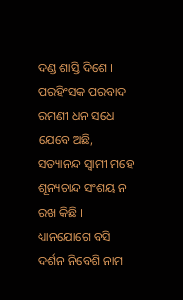ଦଣ୍ଡ ଶାସ୍ତି ଦିଶେ ।
ପରହିଂସକ ପରବାଦ ରମଣୀ ଧନ ସଧେ ଯେବେ ଅଛି,
ସତ୍ୟାନନ୍ଦ ସ୍ୱାମୀ ମହେ ଶୂନ୍ୟଚାନ୍ଦ ସଂଶୟ ନ ରଖ କିଛି ।
ଧ୍ୟାନଯୋଗେ ବସି ଦର୍ଶନ ନିବେଶି ନାମ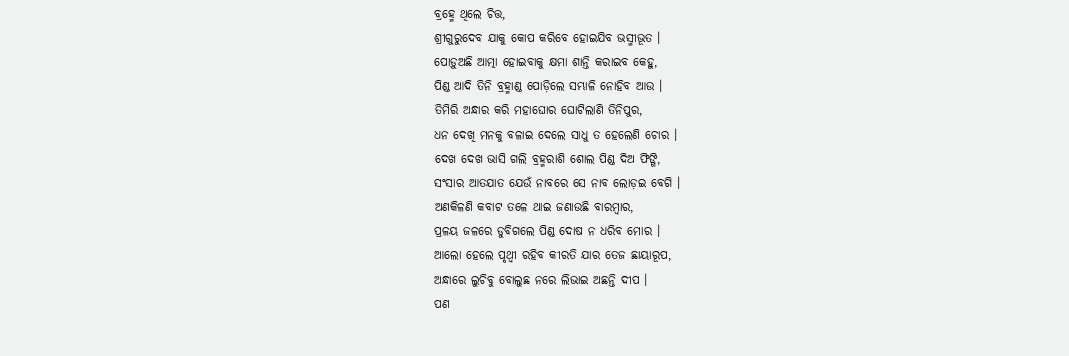ବ୍ରହ୍ମେ ଥିଲେ ଚିତ୍ତ,
ଶ୍ରୀଗୁରୁଦେବ ଯାକୁ କୋପ କରିବେ ହୋଇଯିବ ଭସ୍ମୀଭୂତ ।
ପୋଡ଼ୁଅଛି ଆତ୍ମା ହୋଇବାକୁ କ୍ଷମା ଶାନ୍ତି କରାଇବ କେହୁ,
ପିଣ୍ଡ ଆଦି ତିନି ବ୍ରହ୍ମାଣ୍ଡ ପୋଡ଼ିଲେ ସମ୍ଭାଳି ନୋହିବ ଆଉ ।
ତିମିରି ଅନ୍ଧାର କରି ମହାଘୋର ଘୋଟିଲାଣି ତିନିପୁର,
ଧନ ଦେଖି ମନକୁ ବଳାଇ ଦେଲେ ସାଧୁ ତ ହେଲେଣି ଚୋର ।
ଦେଖ ଦେଖ ଭାସି ଗଲି ବ୍ରହ୍ମରାଶି ଶୋଲ ପିଣ୍ଡ ଦିଅ ଫିଙ୍ଗି,
ସଂସାର ଆତଯାତ ଯେଉଁ ନାବରେ ସେ ନାବ ଲୋଡ଼ଇ ବେଗି ।
ଅଣକିଳଣି କବାଟ ତଳେ ଥାଇ ଜଣାଉଛି ବାରମ୍ବାର,
ପ୍ରଳୟ ଜଳରେ ଡୁବିଗଲେ ପିଣ୍ଡ ଦୋଷ ନ ଧରିବ ମୋର ।
ଆଲୋ ହେଲେ ପୃଥ୍ୱୀ ରହିବ କୀରତି ଯାର ତେଜ ଛାୟାରୂପ,
ଅନ୍ଧାରେ ଲୁଚିବୁ ବୋଲୁଛ ନରେ ଲିଭାଇ ଅଛନ୍ତି ଦୀପ ।
ପଣ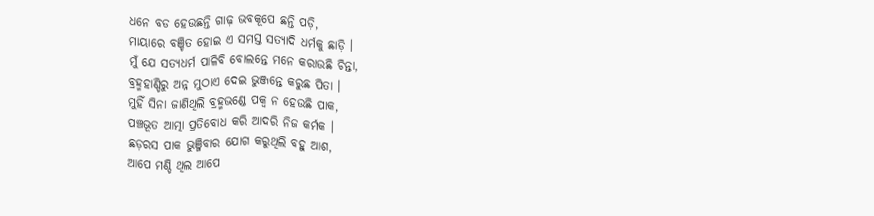ଧନେ ବଡ ହେଉଛନ୍ତି ଗାଢ଼ ଭବକୂପେ ଛନ୍ତି ପଡ଼ି,
ମାୟାରେ ବଞ୍ଚିତ ହୋଇ ଏ ସମସ୍ତ ସତ୍ୟାଦି ଧର୍ମକୁ ଛାଡ଼ି ।
ମୁଁ ଯେ ସତ୍ୟଧର୍ମ ପାଳିବି ବୋଲନ୍ତେ ମନେ କରାଉଛି ଚିନ୍ତା,
ବ୍ରହ୍ମହାଣ୍ଡିରୁ ଅନ୍ନ ମୁଠାଏ ଦେଇ ଭୁଞ୍ଜନ୍ତେ କରୁଛ ପିତା ।
ମୁହିଁ ସିନା ଜାଣିଥିଲି ବ୍ରହ୍ମଭଣ୍ଡେ ପକ୍ୱ ନ ହେଉଛି ପାକ,
ପଞ୍ଚଭୂତ ଆତ୍ମା ପ୍ରତିବୋଧ କରି ଆଦରି ନିଜ କର୍ମକ ।
ଛଡ଼ରସ ପାକ ଭୁଞ୍ଜିବାର ଯୋଗ କରୁଥିଲି ବହୁ ଆଶ,
ଆପେ ମଣ୍ଡି ଥିଲ ଆପେ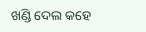ଖଣ୍ଡି ଦେଲ କହେ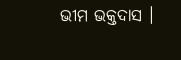ଭୀମ ଭକ୍ତଦାସ ।